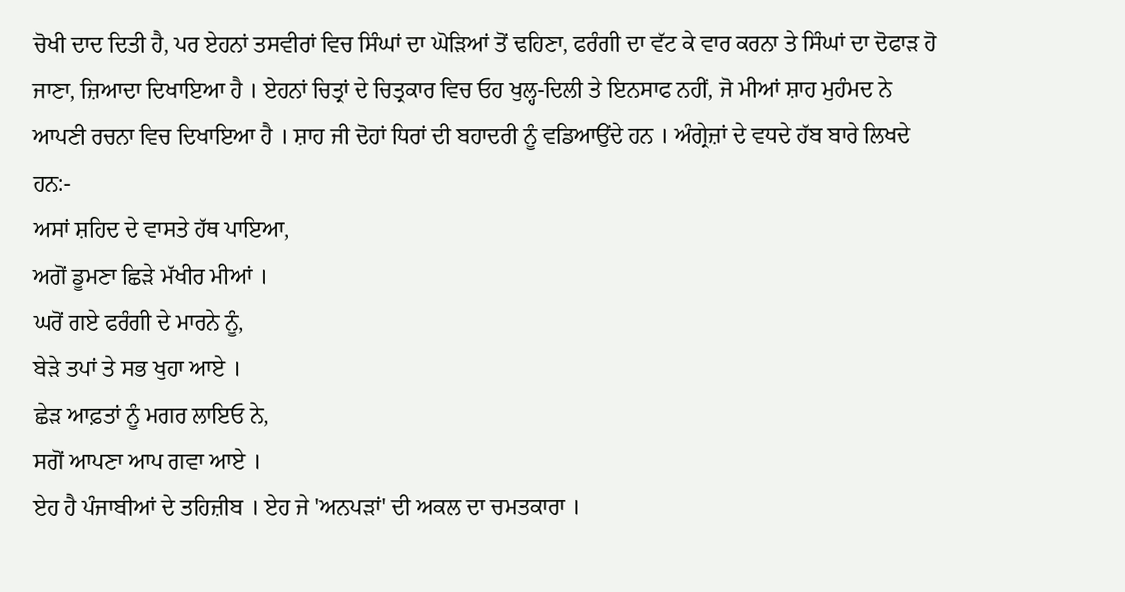ਚੋਖੀ ਦਾਦ ਦਿਤੀ ਹੈ, ਪਰ ਏਹਨਾਂ ਤਸਵੀਰਾਂ ਵਿਚ ਸਿੰਘਾਂ ਦਾ ਘੋੜਿਆਂ ਤੋਂ ਢਹਿਣਾ, ਫਰੰਗੀ ਦਾ ਵੱਟ ਕੇ ਵਾਰ ਕਰਨਾ ਤੇ ਸਿੰਘਾਂ ਦਾ ਦੋਫਾੜ ਹੋ ਜਾਣਾ, ਜ਼ਿਆਦਾ ਦਿਖਾਇਆ ਹੈ । ਏਹਨਾਂ ਚਿਤ੍ਰਾਂ ਦੇ ਚਿਤ੍ਰਕਾਰ ਵਿਚ ਓਹ ਖੁਲ੍ਹ-ਦਿਲੀ ਤੇ ਇਨਸਾਫ ਨਹੀਂ, ਜੋ ਮੀਆਂ ਸ਼ਾਹ ਮੁਹੰਮਦ ਨੇ ਆਪਣੀ ਰਚਨਾ ਵਿਚ ਦਿਖਾਇਆ ਹੈ । ਸ਼ਾਹ ਜੀ ਦੋਹਾਂ ਧਿਰਾਂ ਦੀ ਬਹਾਦਰੀ ਨੂੰ ਵਡਿਆਉਂਦੇ ਹਨ । ਅੰਗ੍ਰੇਜ਼ਾਂ ਦੇ ਵਧਦੇ ਹੱਬ ਬਾਰੇ ਲਿਖਦੇ ਹਨ:-
ਅਸਾਂ ਸ਼ਹਿਦ ਦੇ ਵਾਸਤੇ ਹੱਥ ਪਾਇਆ,
ਅਗੋਂ ਡੂਮਣਾ ਛਿੜੇ ਮੱਖੀਰ ਮੀਆਂ ।
ਘਰੋਂ ਗਏ ਫਰੰਗੀ ਦੇ ਮਾਰਨੇ ਨੂੰ,
ਬੇੜੇ ਤਪਾਂ ਤੇ ਸਭ ਖੁਹਾ ਆਏ ।
ਛੇੜ ਆਫ਼ਤਾਂ ਨੂੰ ਮਗਰ ਲਾਇਓ ਨੇ,
ਸਗੋਂ ਆਪਣਾ ਆਪ ਗਵਾ ਆਏ ।
ਏਹ ਹੈ ਪੰਜਾਬੀਆਂ ਦੇ ਤਹਿਜ਼ੀਬ । ਏਹ ਜੇ 'ਅਨਪੜਾਂ' ਦੀ ਅਕਲ ਦਾ ਚਮਤਕਾਰਾ ।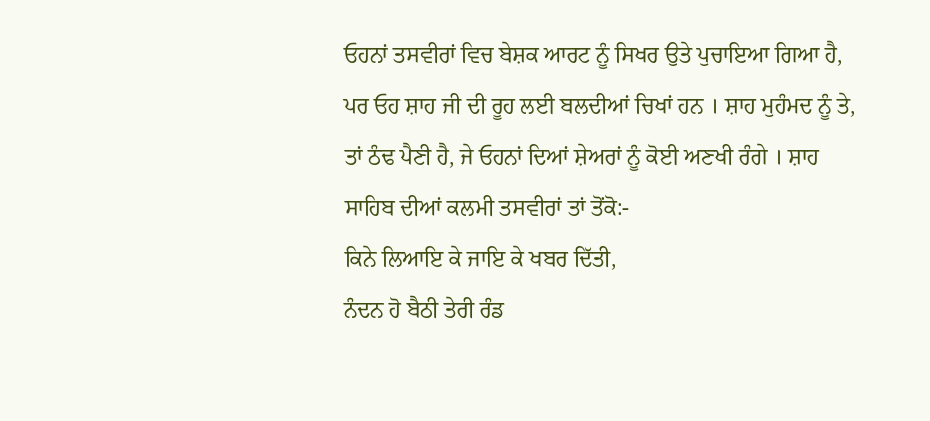ਓਹਨਾਂ ਤਸਵੀਰਾਂ ਵਿਚ ਬੇਸ਼ਕ ਆਰਟ ਨੂੰ ਸਿਖਰ ਉਤੇ ਪੁਚਾਇਆ ਗਿਆ ਹੈ, ਪਰ ਓਹ ਸ਼ਾਹ ਜੀ ਦੀ ਰੂਹ ਲਈ ਬਲਦੀਆਂ ਚਿਖਾਂ ਹਨ । ਸ਼ਾਹ ਮੁਹੰਮਦ ਨੂੰ ਤੇ, ਤਾਂ ਠੰਢ ਪੈਣੀ ਹੈ, ਜੇ ਓਹਨਾਂ ਦਿਆਂ ਸ਼ੇਅਰਾਂ ਨੂੰ ਕੋਈ ਅਣਖੀ ਰੰਗੇ । ਸ਼ਾਹ ਸਾਹਿਬ ਦੀਆਂ ਕਲਮੀ ਤਸਵੀਰਾਂ ਤਾਂ ਤੋਂਕੋ:-
ਕਿਨੇ ਲਿਆਇ ਕੇ ਜਾਇ ਕੇ ਖਬਰ ਦਿੱਤੀ,
ਨੰਦਨ ਹੋ ਬੈਠੀ ਤੇਰੀ ਰੰਡ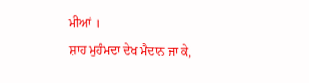ਮੀਆਂ ।
ਸ਼ਾਹ ਮੁਹੰਮਦਾ ਦੇਖ ਮੈਦਾਨ ਜਾ ਕੇ,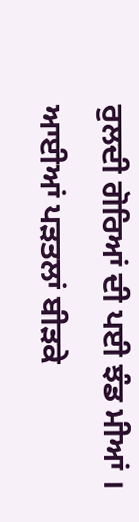ਰੁਲਦੀ ਗੋਰਿਆਂ ਦੀ ਪਈ ਝੰਡ ਮੀਆਂ ।
ਆਈਆਂ ਪੜਤਲਾਂ ਬੀੜਕੇ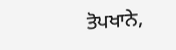ਤੋਪਖਾਨੇ,